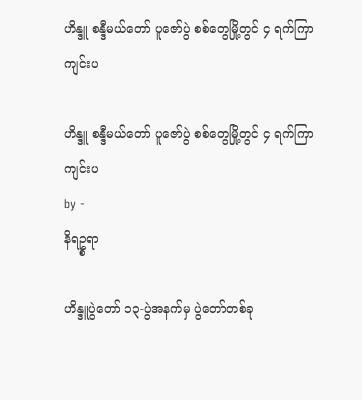ဟိန္ဒူ စန္ဒီမယ်တော် ပူဇော်ပွဲ စစ်တွေမြို့တွင် ၄ ရက်ကြာကျင်းပ

ဟိန္ဒူ စန္ဒီမယ်တော် ပူဇော်ပွဲ စစ်တွေမြို့တွင် ၄ ရက်ကြာကျင်းပ
by -
နိရဥ္စရာ

ဟိန္ဒူပွဲတော် ၁၃-ပွဲအနက်မှ ပွဲတော်တစ်ခု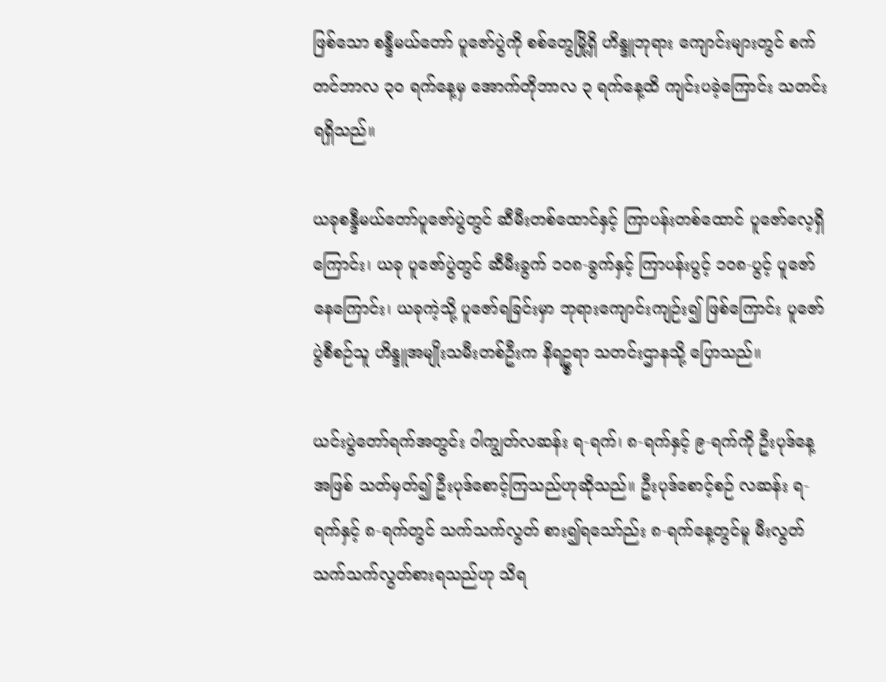ဖြစ်သော စန္ဒီမယ်တော် ပူဇော်ပွဲကို စစ်တွေမြို့ရှိ ဟိန္ဒူဘုရား ကျောင်းများတွင် စက်တင်ဘာလ ၃၀ ရက်နေ့မှ အောက်တိုဘာလ ၃ ရက်နေ့ထိ ကျင်းပခဲ့ကြောင်း သတင်း ရရှိသည်။

ယခုစန္ဒီမယ်တော်ပူဇော်ပွဲတွင် ဆီမီးတစ်ထောင်နှင့် ကြာပန်းတစ်ထောင် ပူဇော်လေ့ရှိကြောင်း၊ ယခု ပူဇော်ပွဲတွင် ဆီမီးခွက် ၁၀၈-ခွက်နှင့် ကြာပန်းပွင့် ၁၀၈-ပွင့် ပူဇော်နေကြောင်း၊ ယခုကဲ့သို့ ပူဇော်ရခြင်းမှာ ဘုရားကျောင်းကျဉ်း၍ ဖြစ်ကြောင်း ပူဇော်ပွဲစီစဉ်သူ ဟိန္ဒူအမျိုးသမီးတစ်ဦးက နိရဥ္စရာ သတင်းဌာနသို့ ပြောသည်။

ယင်းပွဲတော်ရက်အတွင်း ၀ါကျွတ်လဆန်း ရ-ရက်၊ ၈-ရက်နှင့် ၉-ရက်ကို ဦးပုဒ်နေ့အဖြစ် သတ်မှတ်၍ ဦးပုဒ်စောင့်ကြသည်ဟုဆိုသည်။ ဦးပုဒ်စောင့်စဉ် လဆန်း ရ-ရက်နှင့် ၈-ရက်တွင် သက်သက်လွတ် စား၍ရသော်ည်း ၈-ရက်နေ့တွင်မူ မီးလွတ် သက်သက်လွတ်စားရသည်ဟု သိရ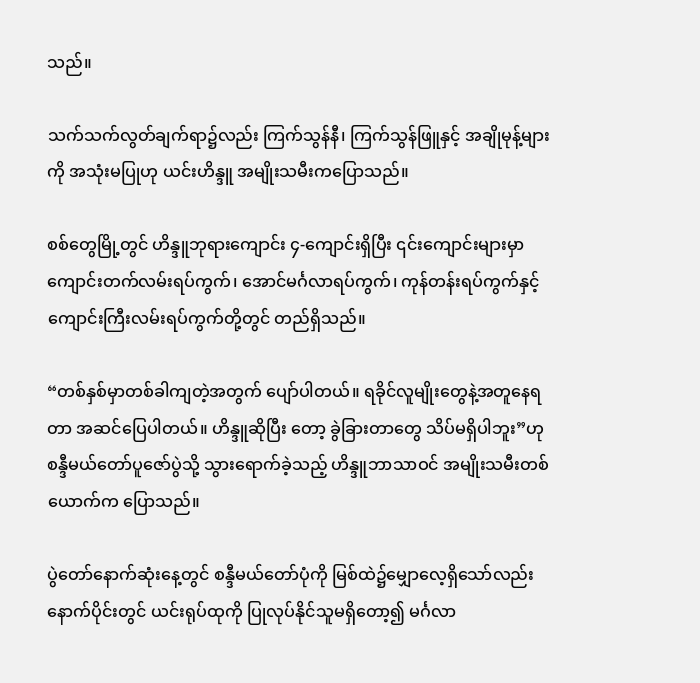သည်။

သက်သက်လွတ်ချက်ရာ၌လည်း ကြက်သွန်နီ၊ ကြက်သွန်ဖြူနှင့် အချိုမုန့်များကို အသုံးမပြုဟု ယင်းဟိန္ဒူ အမျိုးသမီးကပြောသည်။

စစ်တွေမြို့တွင် ဟိန္ဒူဘုရားကျောင်း ၄-ကျောင်းရှိပြီး ၎င်းကျောင်းများမှာ ကျောင်းတက်လမ်းရပ်ကွက်၊ အောင်မင်္ဂလာရပ်ကွက်၊ ကုန်တန်းရပ်ကွက်နှင့် ကျောင်းကြီးလမ်းရပ်ကွက်တို့တွင် တည်ရှိသည်။

“တစ်နှစ်မှာတစ်ခါကျတဲ့အတွက် ပျော်ပါတယ်။ ရခိုင်လူမျိုးတွေနဲ့အတူနေရတာ အဆင်ပြေပါတယ်။ ဟိန္ဒူဆိုပြီး တော့ ခွဲခြားတာတွေ သိပ်မရှိပါဘူး”ဟု စန္ဒီမယ်တော်ပူဇော်ပွဲသို့ သွားရောက်ခဲ့သည့် ဟိန္ဒူဘာသာဝင် အမျိုးသမီးတစ်ယောက်က ပြောသည်။

ပွဲတော်နောက်ဆုံးနေ့တွင် စန္ဒီမယ်တော်ပုံကို မြစ်ထဲ၌မျှောလေ့ရှိသော်လည်း နောက်ပိုင်းတွင် ယင်းရုပ်ထုကို ပြုလုပ်နိုင်သူမရှိတော့၍ မင်္ဂလာ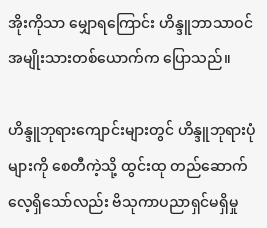အိုးကိုသာ မျှောရကြောင်း ဟိန္ဒူဘာသာဝင် အမျိုးသားတစ်ယောက်က ပြောသည်။

ဟိန္ဒူဘုရားကျောင်းများတွင် ဟိန္ဒူဘုရားပုံများကို စေတီကဲ့သို့ ထွင်းထု တည်ဆောက် လေ့ရှိသော်လည်း ဗိသုကာပညာရှင်မရှိမှု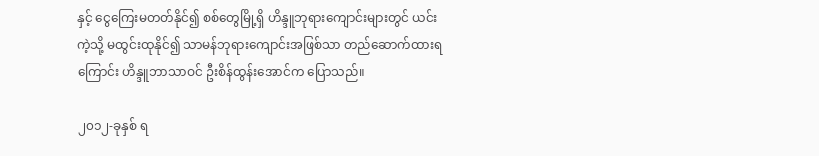နှင့် ငွေကြေးမတတ်နိုင်၍ စစ်တွေမြို့ရှိ ဟိန္ဒူဘုရားကျောင်းများတွင် ယင်းကဲ့သို့ မထွင်းထုနိုင်၍ သာမန်ဘုရားကျောင်းအဖြစ်သာ တည်ဆောက်ထားရကြောင်း ဟိန္ဒူဘာသာဝင် ဦးစိန်ထွန်းအောင်က ပြောသည်။

၂၀၁၂-ခုနှစ် ရ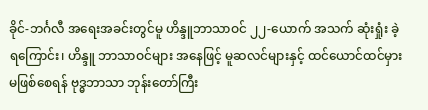ခိုင်-ဘင်္ဂလီ အရေးအခင်းတွင်မူ ဟိန္ဒူဘာသာဝင် ၂၂-ယောက် အသက် ဆုံးရှုံး ခဲ့ရကြောင်း၊ ဟိန္ဒူ ဘာသာဝင်များ အနေဖြင့် မူဆလင်များနှင့် ထင်ယောင်ထင်မှား မဖြစ်စေရန် ဗုဒ္ဓဘာသာ ဘုန်းတော်ကြီး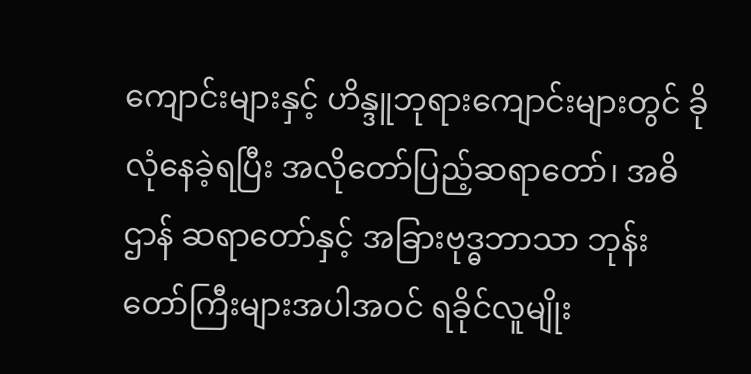ကျောင်းများနှင့် ဟိန္ဒူဘုရားကျောင်းများတွင် ခိုလုံနေခဲ့ရပြီး အလိုတော်ပြည့်ဆရာတော်၊ အဓိဌာန် ဆရာတော်နှင့် အခြားဗုဒ္ဓဘာသာ ဘုန်းတော်ကြီးများအပါအဝင် ရခိုင်လူမျိုး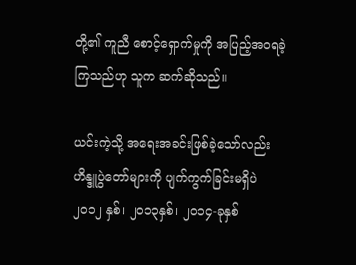တို့၏ ကူညီ စောင့်ရှောက်မှုကို အပြည့်အဝရခဲ့ကြသည်ဟု သူက ဆက်ဆိုသည်။

ယင်းကဲ့သို့ အရေးအခင်းဖြစ်ခဲ့သော်လည်း ဟိန္ဒူပွဲတော်များကို ပျက်ကွက်ခြင်းမရှိပဲ ၂၀၁၂ နှစ်၊ ၂၀၁၃နှစ်၊ ၂၀၁၄-ခုနှစ်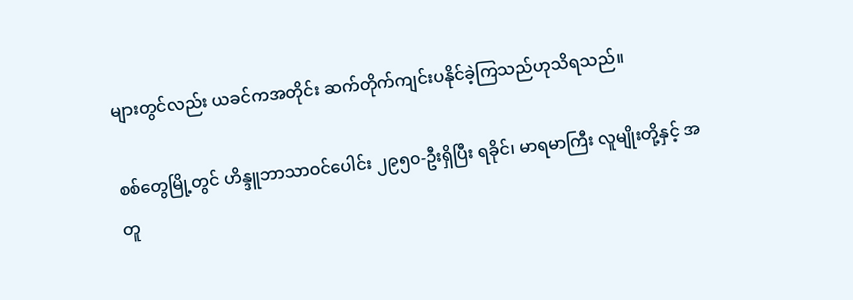များတွင်လည်း ယခင်ကအတိုင်း ဆက်တိုက်ကျင်းပနိုင်ခဲ့ကြသည်ဟုသိရသည်။

စစ်တွေမြို့တွင် ဟိန္ဒူဘာသာဝင်ပေါင်း ၂၉၅၀-ဦးရှိပြီး ရခိုင်၊ မာရမာကြီး လူမျိုးတို့နှင့် အတူ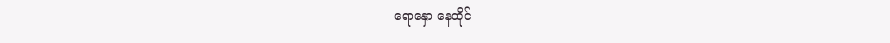ရောနှော နေထိုင်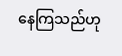နေကြသည်ဟု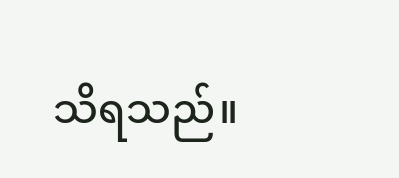သိရသည်။